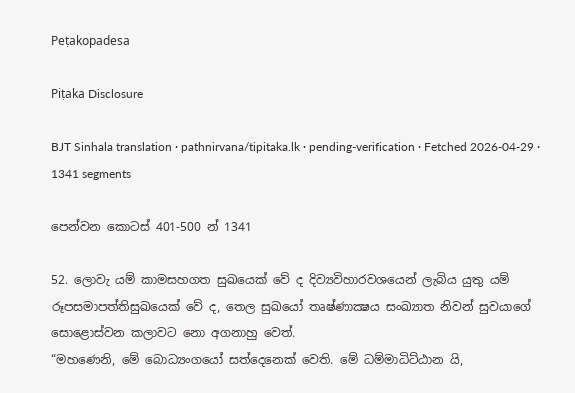Peṭakopadesa

Piṭaka Disclosure

BJT Sinhala translation · pathnirvana/tipitaka.lk · pending-verification · Fetched 2026-04-29 · 1341 segments

පෙන්වන කොටස් 401-500 න් 1341

52. ලොවැ යම් කාමසහගත සුඛයෙක් වේ ද දිව්‍යවිහාරවශයෙන් ලැබිය යුතු යම් රූපසමාපත්තිසුඛයෙක් වේ ද, තෙල සුඛයෝ තෘෂ්ණාක්‍ෂය සංඛ්‍යාත නිවන් සුවයාගේ සොළොස්වන කලාවට නො අගනාහු වෙත්.
“මහණෙනි, මේ බොධ්‍යංගයෝ සත්දෙනෙක් වෙති. මේ ධම්මාධිට්ඨාන යි,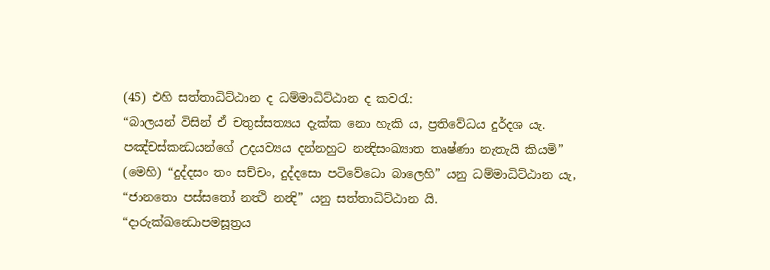(45) එහි සත්තාධිට්ඨාන ද ධම්මාධිට්ඨාන ද කවරැ:
“බාලයන් විසින් ඒ චතුස්සත්‍යය දැක්ක නො හැකි ය, ප්‍රතිවේධය දුර්දශ යැ. පඤ්චස්කන්‍ධයන්ගේ උදයව්‍යය දන්නහුට නන්‍දිසංඛ්‍යාත තෘෂ්ණා නැතැයි කියමි” (මෙහි) “දුද්දසං තං සච්චං, දුද්දසො පටිවේධො බාලෙහි” යනු ධම්මාධිට්ඨාන යැ, “ජානතො පස්සතෝ නත්‍ථි නන්‍දි” යනු සත්තාධිට්ඨාන යි.
“දාරුක්ඛන්‍ධොපමසූත්‍රය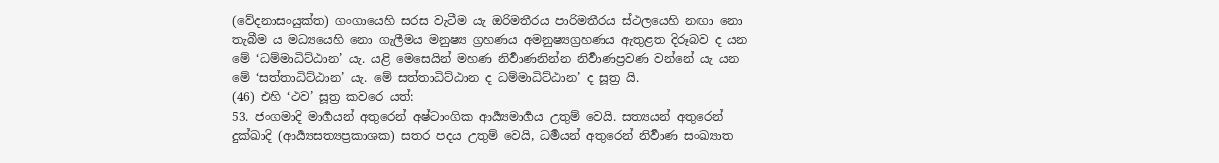(වේදනාසංයුක්ත) ගංගායෙහි සරස වැටීම යැ ඔරිමතීරය පාරිමතීරය ස්ථලයෙහි නඟා නො තැබීම ය මධ්‍යයෙහි නො ගැලීමය මනුෂ්‍ය ග්‍රහණය අමනුෂ්‍යග්‍රහණය ඇතුළත දිරූබව ද යන මේ ‘ධම්මාධිට්ඨාන’ යැ. යළි මෙසෙයින් මහණ නිර්‍වාණනින්න නිර්‍වාණප්‍රවණ වන්නේ යැ යන මේ ‘සත්තාධිට්ඨාන’ යැ. මේ සත්තාධිට්ඨාන ද ධම්මාධිට්ඨාන’ ද සූත්‍ර යි.
(46) එහි ‘ථව’ සූත්‍ර කවරෙ යත්:
53. ජංගමාදි මාර්‍ගයන් අතුරෙන් අෂ්ටාංගික ආර්‍ය්‍යමාර්‍ගය උතුම් වෙයි. සත්‍යයන් අතුරෙන් දුක්ඛාදි (ආර්‍ය්‍යසත්‍යප්‍රකාශක) සතර පදය උතුම් වෙයි, ධර්‍මයන් අතුරෙන් නිර්‍වාණ සංඛ්‍යාත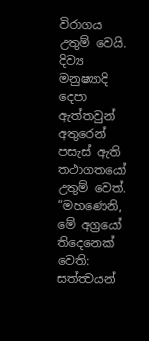විරාගය උතුම් වෙයි. දිව්‍ය මනුෂ්‍යාදි දෙපා ඇත්තවුන් අතුරෙන් පසැස් ඇති තථාගතයෝ උතුම් වෙත්.
“මහණෙනි, මේ අග්‍රයෝ තිදෙනෙක් වෙති: සත්ත්‍වයන්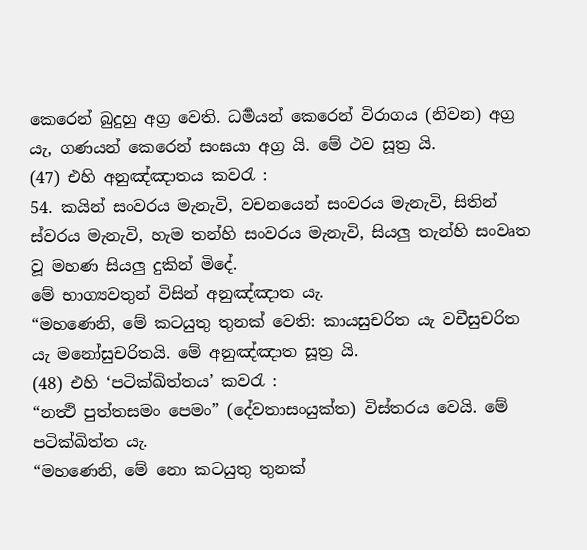කෙරෙන් බුදුහු අග්‍ර වෙති. ධර්‍මයන් කෙරෙන් විරාගය (නිවන) අග්‍ර යැ, ගණයන් කෙරෙන් සංඝයා අග්‍ර යි. මේ ථව සූත්‍ර යි.
(47) එහි අනුඤ්ඤාතය කවරැ :
54. කයින් සංවරය මැනැවි, වචනයෙන් සංවරය මැනැවි, සිතින් ස්වරය මැනැවි, හැම තන්හි සංවරය මැනැවි, සියලු තැන්හි සංවෘත වූ මහණ සියලු දුකින් මිදේ.
මේ භාග්‍යවතුන් විසින් අනුඤ්ඤාත යැ.
“මහණෙනි, මේ කටයුතු තුනක් වෙති: කායසුචරිත යැ වචීසුචරිත යැ මනෝසුචරිතයි. මේ අනුඤ්ඤාත සූත්‍ර යි.
(48) එහි ‘පටික්ඛිත්තය’ කවරැ :
“නත්‍ථි පුත්තසමං පෙමං” (දේවතාසංයුක්ත) විස්තරය වෙයි. මේ පටික්ඛිත්ත යැ.
“මහණෙනි, මේ නො කටයුතු තුනක්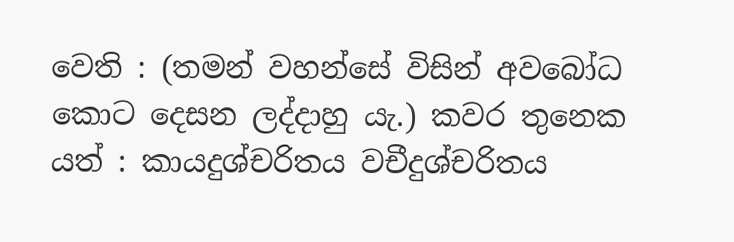වෙති : (තමන් වහන්සේ විසින් අවබෝධ කොට දෙසන ලද්දාහු යැ.) කවර තුනෙක යත් : කායදුශ්චරිතය වචීදුශ්චරිතය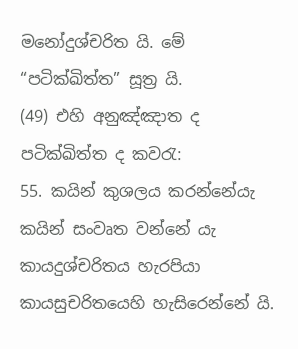මනෝදුශ්චරිත යි. මේ “පටික්ඛිත්ත” සූත්‍ර යි.
(49) එහි අනුඤ්ඤාත ද පටික්ඛිත්ත ද කවරැ:
55. කයින් කුශලය කරන්නේයැ කයින් සංවෘත වන්නේ යැ කායදුශ්චරිතය හැරපියා කායසුචරිතයෙහි හැසිරෙන්නේ යි.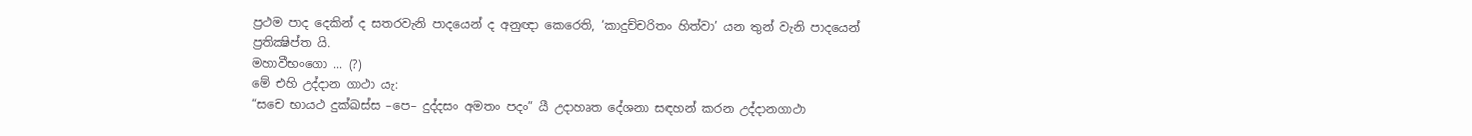ප්‍රථම පාද දෙකින් ද සතරවැනි පාදයෙන් ද අනුඥා කෙරෙති, ‘කාදුච්චරිතං හිත්වා’ යන තුන් වැනි පාදයෙන් ප්‍රතික්‍ෂිප්ත යි.
මහාවීභංගො ... (?)
මේ එහි උද්දාන ගාථා යැ:
“සචෙ භායථ දුක්ඛස්ස –පෙ– දුද්දසං අමතං පදං” යී උදාහෘත දේශනා සඳහන් කරන උද්දානගාථා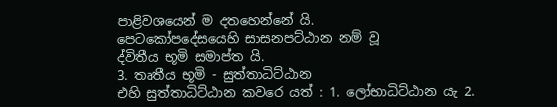පාළිවශයෙන් ම දතහෙන්නේ යි.
පෙටකෝපදේසයෙහි සාසනපට්ඨාන නම් වූ
ද්විතීය භූමි සමාප්ත යි.
3. තෘතීය භූමි - සුත්තාධිට්ඨාන
එහි සුත්තාධිට්ඨාන කවරෙ යත් : 1. ලෝභාධිට්ඨාන යැ 2.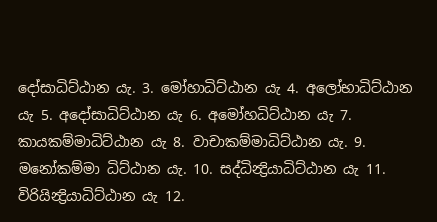දෝසාධිට්ඨාන යැ. 3. මෝහාධිට්ඨාන යැ 4. අලෝභාධිට්ඨාන යැ 5. අදෝසාධිට්ඨාන යැ 6. අමෝහධිට්ඨාන යැ 7. කායකම්මාධිට්ඨාන යැ 8. වාචාකම්මාධිට්ඨාන යැ. 9. මනෝකම්මා ධිට්ඨාන යැ. 10. සද්ධින්‍ද්‍රියාධිට්ඨාන යැ 11. විරියින්‍ද්‍රියාධිට්ඨාන යැ 12.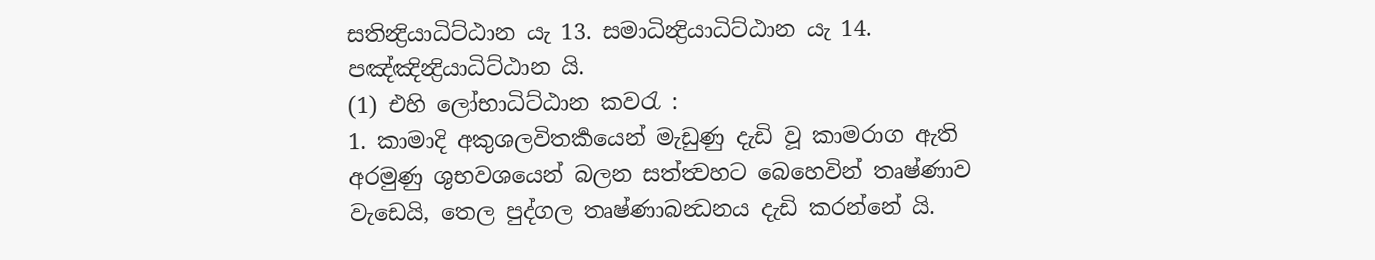සතින්‍ද්‍රියාධිට්ඨාන යැ 13. සමාධින්‍ද්‍රියාධිට්ඨාන යැ 14. පඤ්ඤින්‍ද්‍රියාධිට්ඨාන යි.
(1) එහි ලෝභාධිට්ඨාන කවරැ :
1. කාමාදි අකුශලවිතර්‍කයෙන් මැඩුණු දැඩි වූ කාමරාග ඇති අරමුණු ශුභවශයෙන් බලන සත්ත්‍වහට බෙහෙවින් තෘෂ්ණාව වැඩෙයි, තෙල පුද්ගල තෘෂ්ණාබන්‍ධනය දැඩි කරන්නේ යි.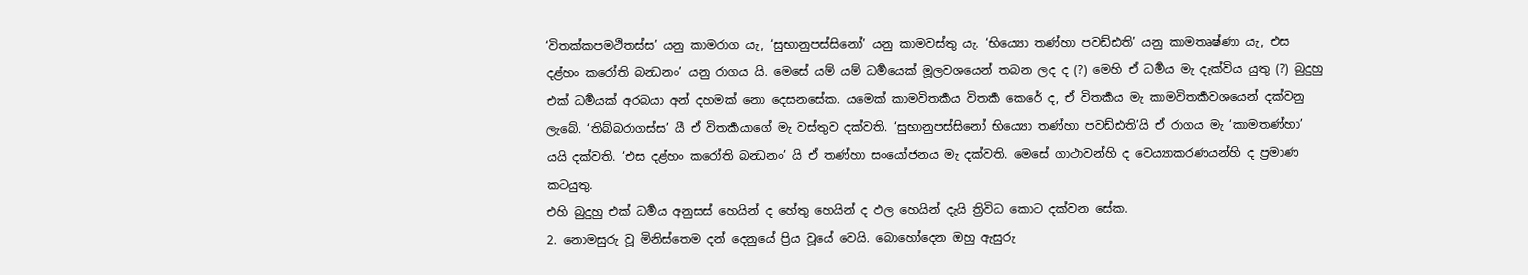‘විතක්කපමථිතස්ස’ යනු කාමරාග යැ, ‘සුභානුපස්සිනෝ’ යනු කාමවස්තු යැ. ‘භිය්‍යො තණ්හා පවඩ්ඪති’ යනු කාමතෘෂ්ණා යැ, එස දළ්හං කරෝති බන්‍ධනං’ යනු රාගය යි. මෙසේ යම් යම් ධර්‍මයෙක් මූලවශයෙන් තබන ලද ද (?) මෙහි ඒ ධර්‍මය මැ දැක්විය යුතු (?) බුදුහු එක් ධර්‍මයක් අරබයා අන් දහමක් නො දෙසනසේක. යමෙක් කාමවිතර්‍කය විතර්‍ක කෙරේ ද, ඒ විතර්‍කය මැ කාමවිතර්‍කවශයෙන් දක්වනු ලැබේ. ‘තිබ්බරාගස්ස’ යී ඒ විතර්‍කයාගේ මැ වස්තුව දක්වති. ‘සුභානුපස්සිනෝ භිය්‍යො තණ්හා පවඩ්ඪති’යි ඒ රාගය මැ ‘කාමතණ්හා’ යයි දක්වති. ‘එස දළ්හං කරෝති බන්‍ධනං’ යි ඒ තණ්හා සංයෝජනය මැ දක්වති. මෙසේ ගාථාවන්හි ද වෙය්‍යාකරණයන්හි ද ප්‍රමාණ කටයුතු.
එහි බුදුහු එක් ධර්‍මය අනුසස් හෙයින් ද හේතු හෙයින් ද ඵල හෙයින් දැයි ත්‍රිවිධ කොට දක්වන සේක.
2. නොමසුරු වූ මිනිස්තෙම දන් දෙනුයේ ප්‍රිය වූයේ වෙයි. බොහෝදෙන ඔහු ඇසුරු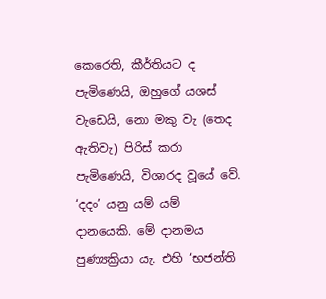කෙරෙති, කීර්තියට ද පැමිණෙයි, ඔහුගේ යශස් වැඩෙයි, නො මකු වැ (තෙද ඇතිවැ) පිරිස් කරා පැමිණෙයි, විශාරද වූයේ වේ.
‘දදං’ යනු යම් යම් දානයෙකි. මේ දානමය පුණ්‍යක්‍රියා යැ. එහි ‘භජන්ති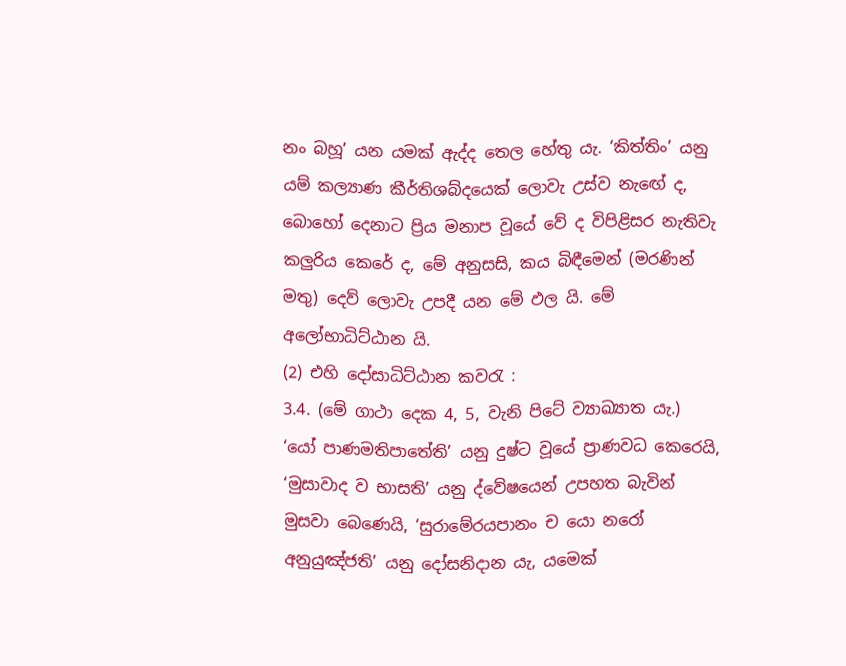නං බහූ’ යන යමක් ඇද්ද තෙල හේතු යැ. ‘කිත්තිං’ යනු යම් කල්‍යාණ කීර්තිශබ්දයෙක් ලොවැ උස්ව නැඟේ ද, බොහෝ දෙනාට ප්‍රිය මනාප වූයේ වේ ද විපිළිසර නැතිවැ කලුරිය කෙරේ ද, මේ අනුසසි, කය බිඳීමෙන් (මරණින් මතු) දෙව් ලොවැ උපදී යන මේ ඵල යි. මේ අලෝභාධිට්ඨාන යි.
(2) එහි දෝසාධිට්ඨාන කවරැ :
3.4. (මේ ගාථා දෙක 4, 5, වැනි පිටේ ව්‍යාඛ්‍යාත යැ.)
‘යෝ පාණමතිපාතේති’ යනු දුෂ්ට වූයේ ප්‍රාණවධ කෙරෙයි, ‘මුසාවාද ව භාසති’ යනු ද්වේෂයෙන් උපහත බැවින් මුසවා බෙණෙයි, ‘සුරාමේරයපානං ච යො නරෝ අනුයුඤ්ජති’ යනු දෝසනිදාන යැ, යමෙක්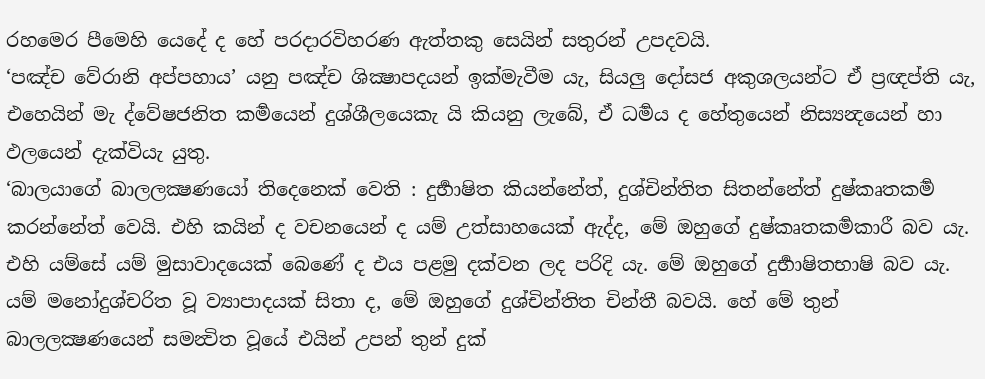රහමෙර පීමෙහි යෙදේ ද හේ පරදාරවිහරණ ඇත්තකු සෙයින් සතුරන් උපදවයි.
‘පඤ්ච වේරානි අප්පහාය’ යනු පඤ්ච ශික්‍ෂාපදයන් ඉක්මැවීම යැ, සියලු දෝසජ අකුශලයන්ට ඒ ප්‍රඥප්ති යැ, එහෙයින් මැ ද්වේෂජනිත කර්‍මයෙන් දුශ්ශීලයෙකැ යි කියනු ලැබේ, ඒ ධර්‍මය ද හේතුයෙන් නිස්‍යන්‍දයෙන් හා ඵලයෙන් දැක්වියැ යුතු.
‘බාලයාගේ බාලලක්‍ෂණයෝ තිදෙනෙක් වෙති : දුර්‍භාෂිත කියන්නේත්, දුශ්චින්තිත සිතන්නේත් දුෂ්කෘතකර්‍ම කරන්නේත් වෙයි. එහි කයින් ද වචනයෙන් ද යම් උත්සාහයෙක් ඇද්ද, මේ ඔහුගේ දුෂ්කෘතකර්‍මකාරී බව යැ. එහි යම්සේ යම් මුසාවාදයෙක් බෙණේ ද එය පළමු දක්වන ලද පරිදි යැ. මේ ඔහුගේ දුර්‍භාෂිතභාෂි බව යැ. යම් මනෝදුශ්චරිත වූ ව්‍යාපාදයක් සිතා ද, මේ ඔහුගේ දුශ්චින්තිත චින්තී බවයි. හේ මේ තුන් බාලලක්‍ෂණයෙන් සමන්‍විත වූයේ එයින් උපන් තුන් දුක්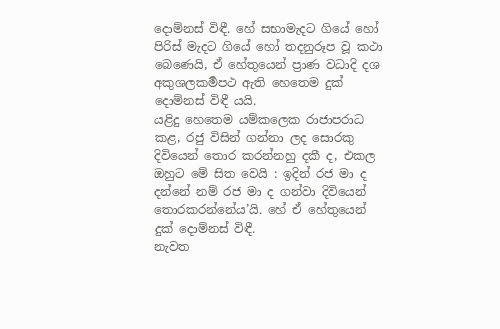දොම්නස් විඳී. හේ සභාමැදට ගියේ හෝ පිරිස් මැදට ගියේ හෝ තදනුරූප වූ කථා බෙණෙයි, ඒ හේතුයෙන් ප්‍රාණ වධාදි දශ අකුශලකර්‍මපථ ඇති හෙතෙම දුක් දොම්නස් විඳී යයි.
යළිදු හෙතෙම යම්කලෙක රාජාපරාධ කළ, රජු විසින් ගන්නා ලද සොරකු දිවියෙන් තොර කරන්නහු දකී ද, එකල ඔහුට මේ සිත වෙයි : ඉදින් රජ මා ද දන්නේ නම් රජ මා ද ගන්වා දිවියෙන් තොරකරන්නේය’යි. හේ ඒ හේතුයෙන් දුක් දොම්නස් විඳී.
නැවත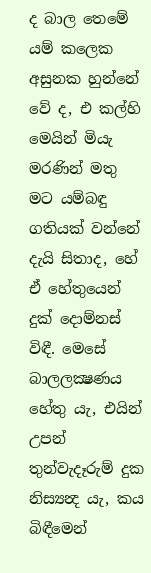ද බාල තෙමේ යම් කලෙක අසුනක හුන්නේ වේ ද, එ කල්හි මෙයින් මියැ මරණින් මතු මට යම්බඳු ගතියක් වන්නේ දැයි සිතාද, හේ ඒ හේතුයෙන් දුක් දොම්නස් විඳී. මෙසේ බාලලක්‍ෂණය හේතු යැ, එයින් උපන් තුන්වැදෑරුම් දුක නිස්‍යන්‍ද යැ, කය බිඳීමෙන්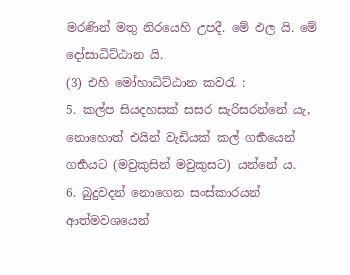මරණින් මතු නිරයෙහි උපදී. මේ ඵල යි. මේ දෝසාධිට්ඨාන යි.
(3) එහි මෝහාධිට්ඨාන කවරැ :
5. කල්ප සියදහසක් සසර සැරිසරන්නේ යැ, නොහොත් එයින් වැඩියක් කල් ගර්‍භයෙන් ගර්‍භයට (මවුකුසින් මවුකුසට) යන්නේ ය.
6. බුදුවදන් නොගෙන සංස්කාරයන් ආත්මවශයෙන්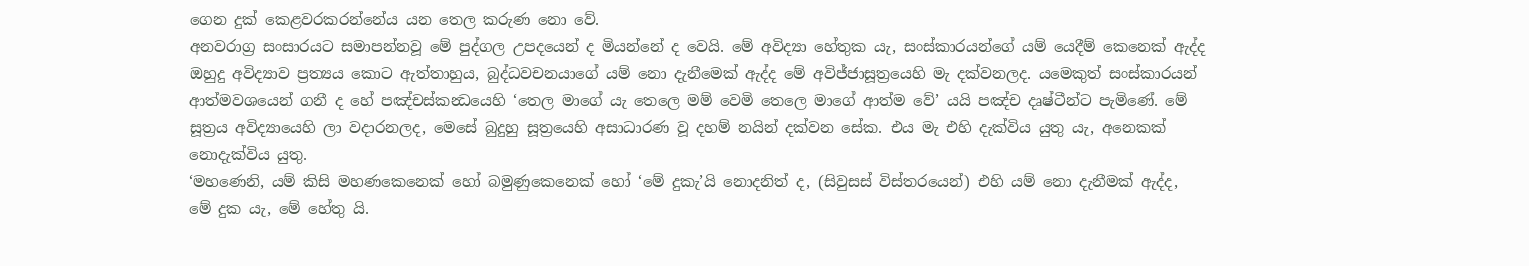ගෙන දුක් කෙළවරකරන්නේය යන තෙල කරුණ නො වේ.
අනවරාග්‍ර සංසාරයට සමාපන්නවූ මේ පුද්ගල උපදයෙන් ද මියන්නේ ද වෙයි. මේ අවිද්‍යා හේතුක යැ, සංස්කාරයන්ගේ යම් යෙදීම් කෙනෙක් ඇද්ද ඔහුදු අවිද්‍යාව ප්‍රත්‍යය කොට ඇත්තාහුය, බුද්ධවචනයාගේ යම් නො දැනීමෙක් ඇද්ද මේ අවිජ්ජාසූත්‍රයෙහි මැ දක්වනලද. යමෙකුත් සංස්කාරයන් ආත්මවශයෙන් ගනී ද හේ පඤ්චස්කන්‍ධයෙහි ‘තෙල මාගේ යැ තෙලෙ මම් වෙමි තෙලෙ මාගේ ආත්ම වේ’ යයි පඤ්ච දෘෂ්ටීන්ට පැමිණේ. මේ සූත්‍රය අවිද්‍යායෙහි ලා වදාරනලද, මෙසේ බුදුහු සූත්‍රයෙහි අසාධාරණ වූ දහම් නයින් දක්වන සේක. එය මැ එහි දැක්විය යුතු යැ, අනෙකක් නොදැක්විය යුතු.
‘මහණෙනි, යම් කිසි මහණකෙනෙක් හෝ බමුණුකෙනෙක් හෝ ‘මේ දුකැ’යි නොදනිත් ද, (සිවුසස් විස්තරයෙන්) එහි යම් නො දැනීමක් ඇද්ද, මේ දුක යැ, මේ හේතු යි.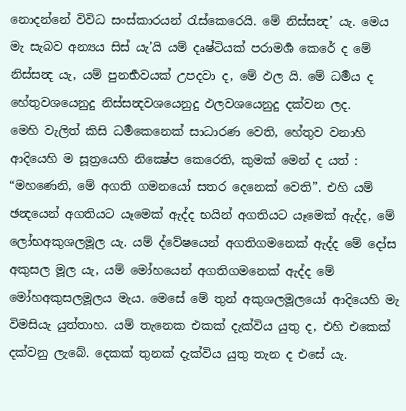නොදන්නේ විවිධ සංස්කාරයන් රැස්කෙරෙයි. මේ නිස්සන්‍ද’ යැ. මෙය මැ සැබව අන්‍යය සිස් යැ’යි යම් දෘෂ්ටියක් පරාමර්‍ශ කෙරේ ද මේ නිස්සන්‍ද යැ, යම් පුනර්‍භවයක් උපදවා ද, මේ ඵල යි. මේ ධර්‍මය ද හේතුවශයෙනුදු නිස්සන්‍දවශයෙනුදු ඵලවශයෙනුදු දක්වන ලද.
මෙහි වැලිත් කිසි ධර්‍මකෙනෙක් සාධාරණ වෙති, හේතුව වනාහි ආදියෙහි ම සූත්‍රයෙහි නික්‍ෂේප කෙරෙති, කුමක් මෙන් ද යත් : “මහණෙනි, මේ අගති ගමනයෝ සතර දෙනෙක් වෙති”. එහි යම් ඡන්‍දයෙන් අගතියට යෑමෙක් ඇද්ද භයින් අගතියට යෑමෙක් ඇද්ද, මේ ලෝභඅකුශලමූල යැ. යම් ද්වේෂයෙන් අගතිගමනෙක් ඇද්ද මේ දෝස අකුසල මූල යැ, යම් මෝහයෙන් අගතිගමනෙක් ඇද්ද මේ මෝහඅකුසලමූලය මැය. මෙසේ මේ තුන් අකුශලමූලයෝ ආදියෙහි මැ විමසියැ යුත්තාහ. යම් තැනෙක එකක් දැක්විය යුතු ද, එහි එකෙක් දක්වනු ලැබේ. දෙකක් තුනක් දැක්විය යුතු තැන ද එසේ යැ.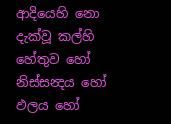ආදියෙහි නො දැක්වූ කල්හි හේතුව හෝ නිස්සන්‍දය හෝ ඵලය හෝ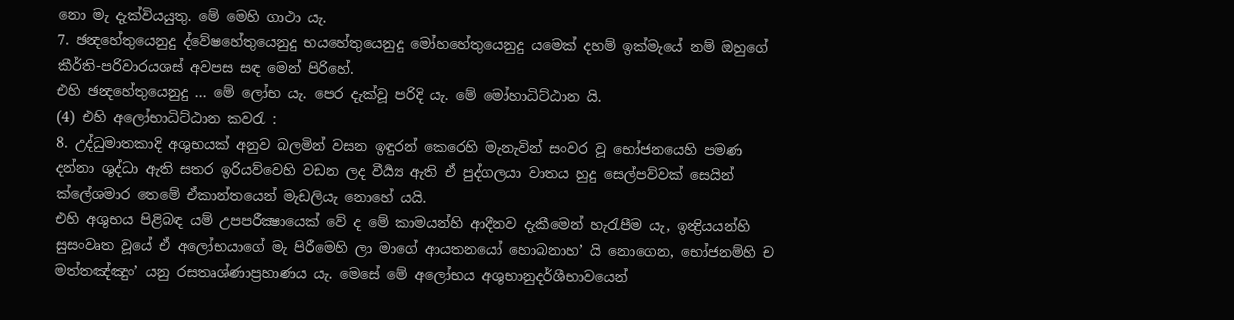නො මැ දැක්වියයුතු. මේ මෙහි ගාථා යැ.
7. ඡන්‍දහේතුයෙනුදු ද්වේෂහේතුයෙනුදු භයහේතුයෙනුදු මෝහහේතුයෙනුදු යමෙක් දහම් ඉක්මැයේ නම් ඔහුගේ කීර්ති-පරිවාරයශස් අවපස සඳ මෙන් පිරිහේ.
එහි ඡන්‍දහේතුයෙනුදු ... මේ ලෝභ යැ. පෙර දැක්වූ පරිදි යැ. මේ මෝහාධිට්ඨාන යි.
(4) එහි අලෝභාධිට්ඨාන කවරැ :
8. උද්ධුමාතකාදි අශුභයක් අනුව බලමින් වසන ඉඳුරන් කෙරෙහි මැනැවින් සංවර වූ භෝජනයෙහි පමණ දන්නා ශුද්ධා ඇති සතර ඉරියව්වෙහි වඩන ලද වීර්‍ය්‍ය ඇති ඒ පුද්ගලයා වාතය හුදු සෙල්පව්වක් සෙයින් ක්ලේශමාර තෙමේ ඒකාන්තයෙන් මැඩලියැ නොහේ යයි.
එහි අශුභය පිළිබඳ යම් උපපරීක්‍ෂායෙක් වේ ද මේ කාමයන්හි ආදීනව දැකීමෙන් හැරැපීම යැ, ඉන්‍ද්‍රියයන්හි සුසංවෘත වූයේ ඒ අලෝභයාගේ මැ පිරීමෙහි ලා මාගේ ආයතනයෝ හොබනාහ’ යි නොගෙන, භෝජනම්හි ච මත්තඤ්ඤුං’ යනු රසතෘශ්ණාප්‍රහාණය යැ. මෙසේ මේ අලෝභය අශුභානුදර්ශීභාවයෙන්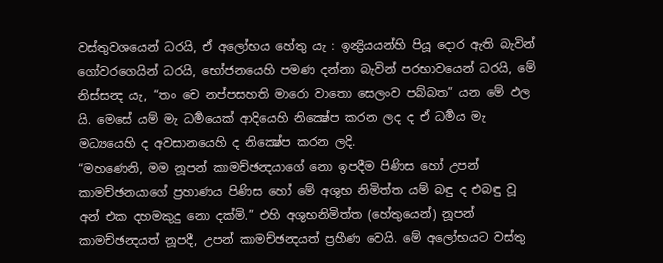වස්තුවශයෙන් ධරයි, ඒ අලෝභය හේතු යැ : ඉන්‍ද්‍රියයන්හි පියූ දොර ඇති බැවින් ගෝවරගෙයින් ධරයි, භෝජනයෙහි පමණ දන්නා බැවින් පරභාවයෙන් ධරයි, මේ නිස්සන්‍ද යැ, “තං චෙ නප්පසහති මාරො වාතො සෙලංව පබ්බත” යන මේ ඵල යි. මෙසේ යම් මැ ධර්‍මයෙක් ආදියෙහි නික්‍ෂේප කරන ලද ද ඒ ධර්‍මය මැ මධ්‍යයෙහි ද අවසානයෙහි ද නික්‍ෂේප කරන ලදි.
“මහණෙනි, මම නූපන් කාමච්ඡන්‍දයාගේ නො ඉපදීම පිණිස හෝ උපන් කාමච්ඡනයාගේ ප්‍රහාණය පිණිස හෝ මේ අශුභ නිමිත්ත යම් බඳු ද එබඳු වූ අන් එක දහමකුදු නො දක්මි.” එහි අශුභනිමිත්ත (හේතුයෙන්) නූපන් කාමච්ඡන්‍දයත් නූපදී, උපන් කාමච්ඡන්‍දයත් ප්‍රහීණ වෙයි. මේ අලෝභයට වස්තු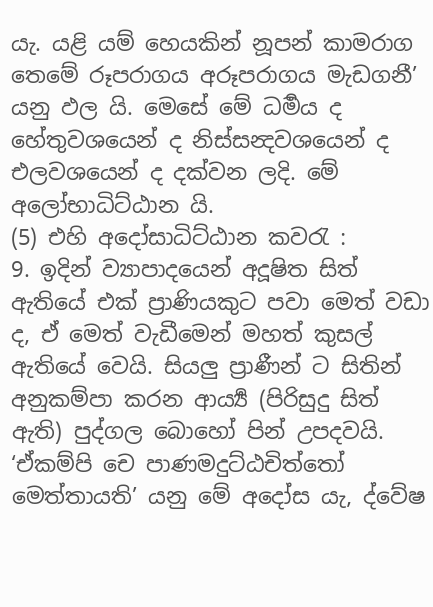යැ. යළි යම් හෙයකින් නූපන් කාමරාග තෙමේ රූපරාගය අරූපරාගය මැඩගනී’ යනු ඵල යි. මෙසේ මේ ධර්‍මය ද හේතුවශයෙන් ද නිස්සන්‍දවශයෙන් ද එලවශයෙන් ද දක්වන ලදි. මේ අලෝභාධිට්ඨාන යි.
(5) එහි අදෝසාධිට්ඨාන කවරැ :
9. ඉදින් ව්‍යාපාදයෙන් අදූෂිත සිත් ඇතියේ එක් ප්‍රාණියකුට පවා මෙත් වඩා ද, ඒ මෙත් වැඩීමෙන් මහත් කුසල් ඇතියේ වෙයි. සියලු ප්‍රාණීන් ට සිතින් අනුකම්පා කරන ආර්‍ය්‍ය (පිරිසුදු සිත් ඇති) පුද්ගල බොහෝ පින් උපදවයි.
‘ඒකම්පි චෙ පාණමදුට්ඨචිත්තෝ මෙත්තායති’ යනු මේ අදෝස යැ, ද්වේෂ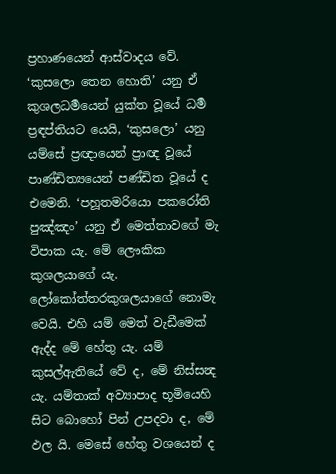ප්‍රහාණයෙන් ආස්වාදය වේ. ‘කුසලො තෙන හොති’ යනු ඒ කුශලධර්‍මයෙන් යුක්ත වූයේ ධර්‍ම ප්‍රඳප්තියට යෙයි, ‘කුසලො’ යනු යම්සේ ප්‍රඥායෙන් ප්‍රාඥ වූයේ පාණ්ඩිත්‍යයෙන් පණ්ඩිත වූයේ ද එමෙනි. ‘පහූතමරියො පකරෝති පුඤ්ඤං’ යනු ඒ මෙත්තාවගේ මැ විපාක යැ. මේ ලෞකික කුශලයාගේ යැ. ලෝකෝත්තරකුශලයාගේ නොමැ වෙයි. එහි යම් මෙත් වැඩීමෙක් ඇද්ද මේ හේතු යැ. යම් කුසල්ඇතියේ වේ ද, මේ නිස්සන්‍ද යැ. යම්තාක් අව්‍යාපාද භූමියෙහි සිට බොහෝ පින් උපදවා ද, මේ ඵල යි. මෙසේ හේතු වශයෙන් ද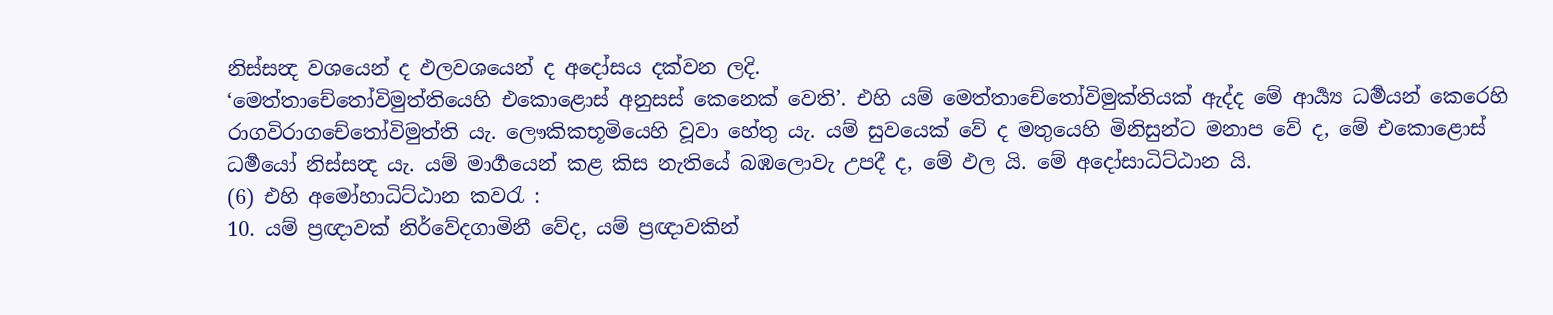නිස්සන්‍ද වශයෙන් ද ඵලවශයෙන් ද අදෝසය දක්වන ලදි.
‘මෙත්තාචේතෝවිමුත්තියෙහි එකොළොස් අනුසස් කෙනෙක් වෙති’. එහි යම් මෙත්තාචේතෝවිමුක්තියක් ඇද්ද මේ ආර්‍ය්‍ය ධර්‍මයන් කෙරෙහි රාගවිරාගචේතෝවිමුත්ති යැ. ලෞකිකභූමියෙහි වූවා හේතු යැ. යම් සුවයෙක් වේ ද මතුයෙහි මිනිසුන්ට මනාප වේ ද, මේ එකොළොස් ධර්‍මයෝ නිස්සන්‍ද යැ. යම් මාර්‍ගයෙන් කළ කිස නැතියේ බඹලොවැ උපදී ද, මේ ඵල යි. මේ අදෝසාධිට්ඨාන යි.
(6) එහි අමෝහාධිට්ඨාන කවරැ :
10. යම් ප්‍රඥාවක් නිර්වේදගාමිනී වේද, යම් ප්‍රඥාවකින්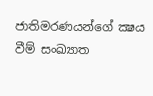ජාතිමරණයන්ගේ ක්‍ෂය වීම් සංඛ්‍යාත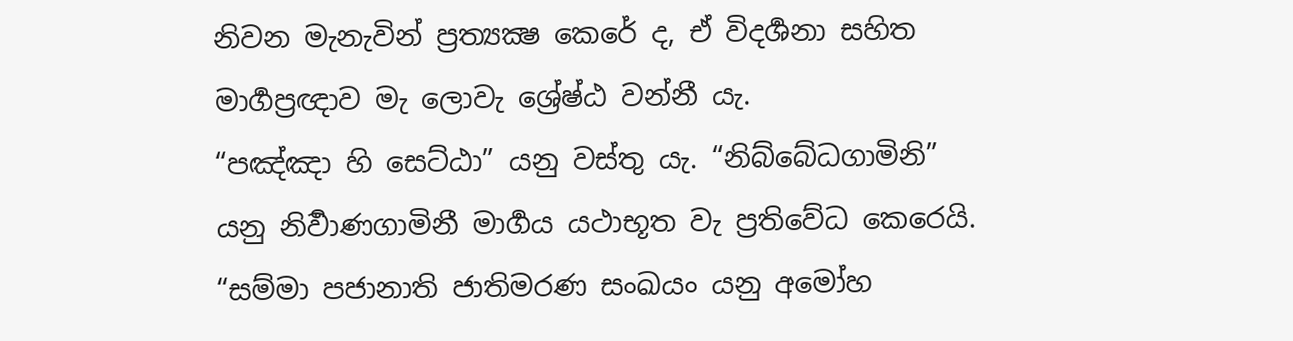නිවන මැනැවින් ප්‍රත්‍යක්‍ෂ කෙරේ ද, ඒ විදර්‍ශනා සහිත මාර්‍ගප්‍රඥාව මැ ලොවැ ශ්‍රේෂ්ඨ වන්නී යැ.
“පඤ්ඤා හි සෙට්ඨා” යනු වස්තු යැ. “නිබ්බේධගාමිනි” යනු නිර්‍වාණගාමිනී මාර්‍ගය යථාභූත වැ ප්‍රතිවේධ කෙරෙයි. “සම්මා පජානාති ජාතිමරණ සංඛයං යනු අමෝහ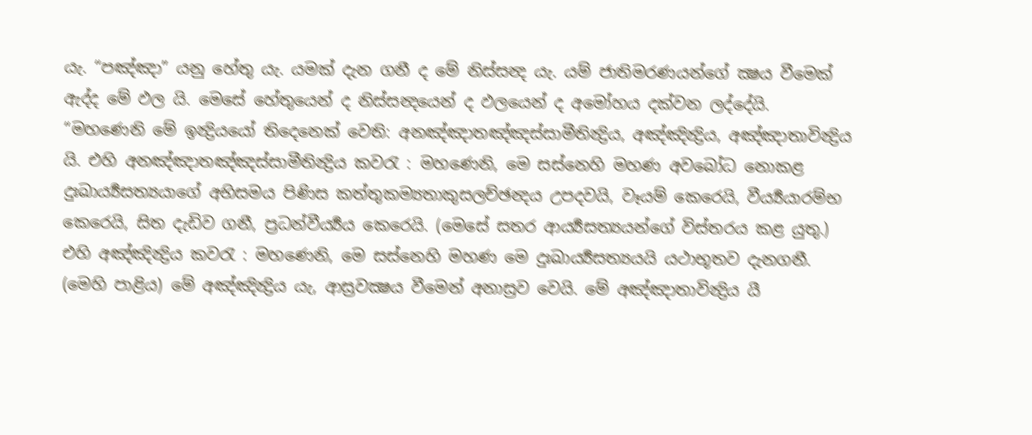යැ. “පඤ්ඤා” යනු හේතු යැ. යමක් දැන ගනී ද මේ නිස්සන්‍ද යැ. යම් ජාතිමරණයන්ගේ ක්‍ෂය වීමෙක් ඇද්ද මේ ඵල යි. මෙසේ හේතුයෙන් ද නිස්සන්‍දයෙන් ද ඵලයෙන් ද අමෝහය දක්වන ලද්දේයි.
“මහණෙනි මේ ඉන්‍ද්‍රියයෝ තිදෙනෙක් වෙති: අනඤ්ඤාතඤ්ඤස්සාමීතින්‍ද්‍රිය, අඤ්ඤින්‍ද්‍රිය, අඤ්ඤාතාවින්‍ද්‍රිය යි. එහි අනඤ්ඤාතඤ්ඤස්සාමීතින්‍ද්‍රිය කවරැ : මහණෙනි, මෙ සස්නෙහි මහණ අවබෝධ නොකළ දුඃඛාර්‍ය්‍යසත්‍යයාගේ අභිසමය පිණිස කත්තුකම්‍යතාකුසලච්ඡන්‍දය උපදවයි, වෑයම් කෙරෙයි, වීර්‍ය්‍යයාරම්භ කෙරෙයි, සිත දැඩිව ගනී, ප්‍රධන්වීර්‍ය්‍යය කෙරෙයි. (මෙසේ සතර ආර්‍ය්‍යසත්‍යයන්ගේ විස්තරය කළ යුතු.) එහි අඤ්ඤින්‍ද්‍රිය කවරැ : මහණෙනි, මෙ සස්නෙහි මහණ මෙ දුඃඛාර්‍ය්‍යසත්‍යයයි යථාභූතව දැනගනී. (මෙහි පාළිය) මේ අඤ්ඤින්‍ද්‍රිය යැ, ආස්‍රවක්‍ෂය වීමෙන් අනාස්‍රව වෙයි. මේ අඤ්ඤාතාවින්‍ද්‍රිය යී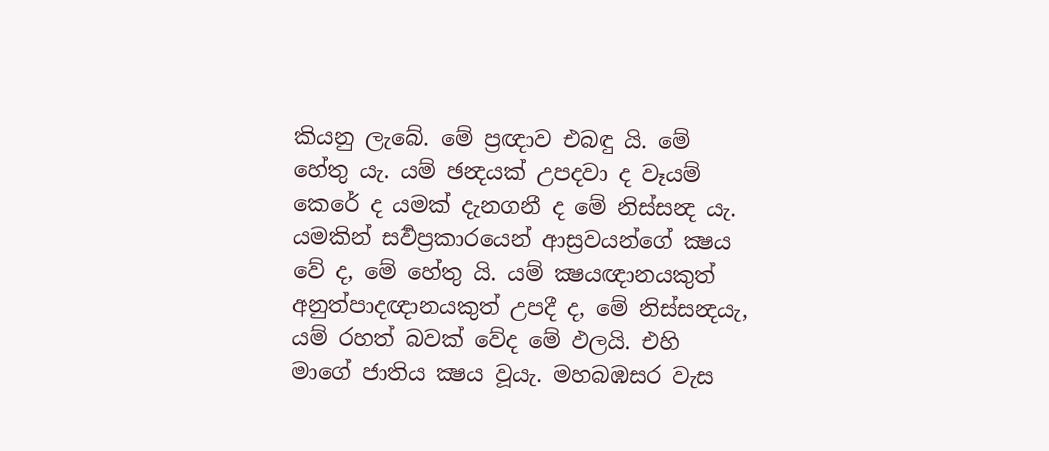කියනු ලැබේ. මේ ප්‍රඥාව එබඳු යි. මේ හේතු යැ. යම් ඡන්‍දයක් උපදවා ද වෑයම් කෙරේ ද යමක් දැනගනී ද මේ නිස්සන්‍ද යැ. යමකින් සර්‍වප්‍රකාරයෙන් ආස්‍රවයන්ගේ ක්‍ෂය වේ ද, මේ හේතු යි. යම් ක්‍ෂයඥානයකුත් අනුත්පාදඥානයකුත් උපදී ද, මේ නිස්සන්‍දයැ, යම් රහත් බවක් වේද මේ ඵලයි. එහි මාගේ ජාතිය ක්‍ෂය වූයැ. මහබඹසර වැස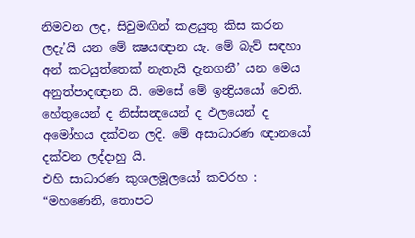නිමවන ලද, සිවුමඟින් කළයුතු කිස කරන ලදැ’යි යන මේ ක්‍ෂයඥාන යැ. මේ බැව් සඳහා අන් කටයුත්තෙක් නැතැයි දැනගනී’ යන මෙය අනුත්පාදඥාන යි. මෙසේ මේ ඉන්‍ද්‍රියයෝ වෙති. හේතුයෙන් ද නිස්සන්‍දයෙන් ද ඵලයෙන් ද අමෝහය දක්වන ලදි. මේ අසාධාරණ ඥානයෝ දක්වන ලද්දාහු යි.
එහි සාධාරණ කුශලමූලයෝ කවරහ :
“මහණෙනි, තොපට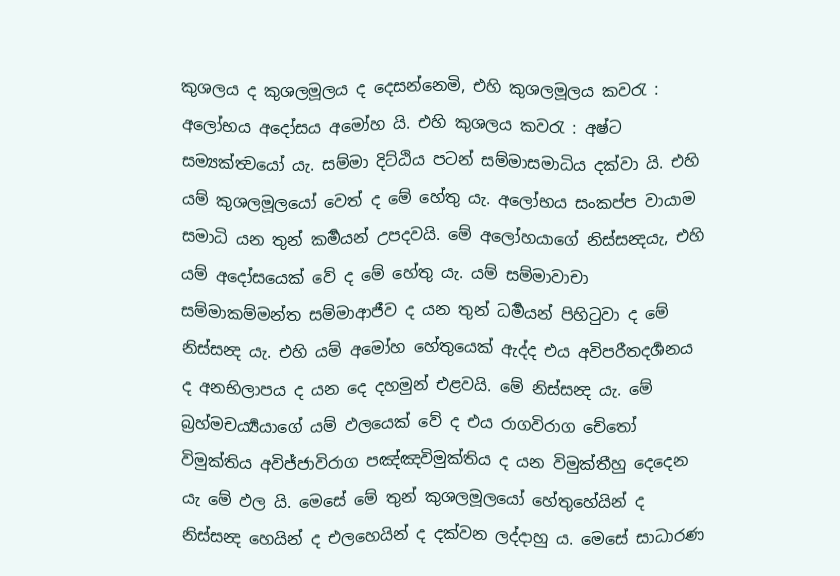කුශලය ද කුශලමූලය ද දෙසන්නෙමි, එහි කුශලමූලය කවරැ : අලෝභය අදෝසය අමෝහ යි. එහි කුශලය කවරැ : අෂ්ට සම්‍යක්ත්‍වයෝ යැ. සම්මා දිට්ඨිය පටන් සම්මාසමාධිය දක්වා යි. එහි යම් කුශලමූලයෝ වෙත් ද මේ හේතු යැ. අලෝභය සංකප්ප වායාම සමාධි යන තුන් කර්‍මයන් උපදවයි. මේ අලෝහයාගේ නිස්සන්‍දයැ, එහි යම් අදෝසයෙක් වේ ද මේ හේතු යැ. යම් සම්මාවාචා සම්මාකම්මන්ත සම්මාආජීව ද යන තුන් ධර්‍මයන් පිහිටුවා ද මේ නිස්සන්‍ද යැ. එහි යම් අමෝහ හේතුයෙක් ඇද්ද එය අවිපරීතදර්‍ශනය ද අනභිලාපය ද යන දෙ දහමුන් එළවයි. මේ නිස්සන්‍ද යැ. මේ බ්‍රහ්මචර්‍ය්‍යයාගේ යම් ඵලයෙක් වේ ද එය රාගවිරාග චේතෝ විමුක්තිය අවිජ්ජාවිරාග පඤ්ඤවිමුක්තිය ද යන විමුක්තීහු දෙදෙන යැ මේ ඵල යි. මෙසේ මේ තුන් කුශලමූලයෝ හේතුහේයින් ද නිස්සන්‍ද හෙයින් ද එලහෙයින් ද දක්වන ලද්දාහු ය. මෙසේ සාධාරණ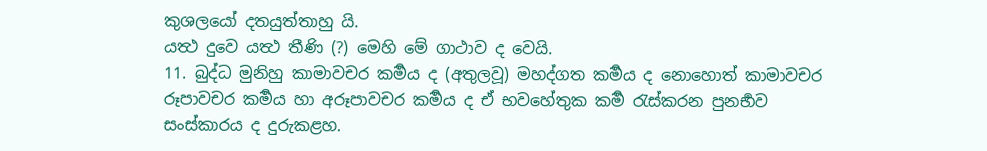කුශලයෝ දතයුත්තාහු යි.
යත්‍ථ දුවෙ යත්‍ථ තීණි (?) මෙහි මේ ගාථාව ද වෙයි.
11. බුද්ධ මුනිහු කාමාවචර කර්‍මය ද (අතුලවූ) මහද්ගත කර්‍මය ද නොහොත් කාමාවචර රූපාවචර කර්‍මය හා අරූපාවචර කර්‍මය ද ඒ භවහේතුක කර්‍ම රැස්කරන පුනර්‍භව සංස්කාරය ද දුරුකළහ.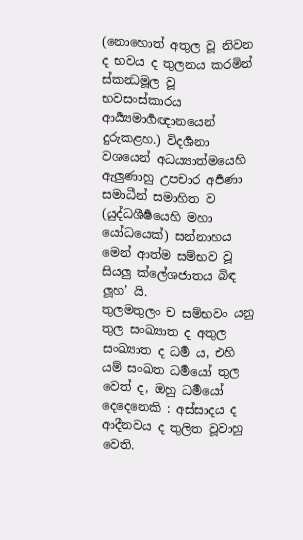(නොහොත් අතුල වූ නිවන ද භවය ද තුලනය කරමින් ස්කන්‍ධමූල වූ භවසංස්කාරය ආර්‍ය්‍යමාර්‍ගඥානයෙන් දුරුකළහ.) විදර්‍ශනා වශයෙන් අධය්‍යාත්මයෙහි ඇලුණාහු උපචාර අර්‍පණා සමාධීන් සමාහිත ව (යුද්ධශීර්‍ෂයෙහි මහා යෝධයෙක්) සන්නාහය මෙන් ආත්ම සම්භව වූ සියලු ක්ලේශජාතය බිඳ ලූහ’ යි.
තුලමතුලං ච සම්භවං යනු තුල සංඛ්‍යාත ද අතුල සංඛ්‍යාත ද ධර්‍ම ය, එහි යම් සංඛත ධර්‍මයෝ තුල වෙත් ද, ඔහු ධර්‍මයෝ දෙදෙනෙකි : අස්සාදය ද ආදීනවය ද තුලිත වූවාහු වෙති.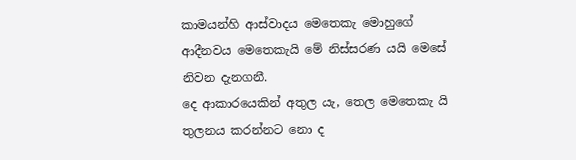කාමයන්හි ආස්වාදය මෙතෙකැ මොහුගේ ආදීනවය මෙතෙකැයි මේ නිස්සරණ යයි මෙසේ නිවන දැනගනී.
දෙ ආකාරයෙකින් අතුල යැ, තෙල මෙතෙකැ යි තුලනය කරන්නට නො ද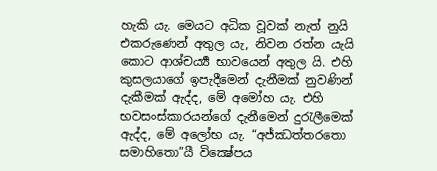හැකි යැ. මෙයට අධික වූවක් නැත් නුයි එකරුණෙන් අතුල යැ, නිවන රත්න යැයි කොට ආශ්චර්‍ය්‍ය භාවයෙන් අතුල යි. එහි කුසලයාගේ ඉපැදීමෙන් දැනීමක් නුවණින් දැකීමක් ඇද්ද, මේ අමෝහ යැ. එහි භවසංස්කාරයන්ගේ දැනීමෙන් දුරැලීමෙක් ඇද්ද, මේ අලෝභ යැ. “අජ්ඣත්තරතො සමාහිතො”යී වික්‍ෂේපය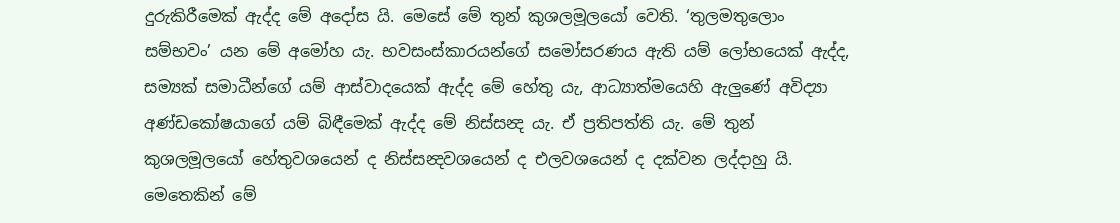දුරුකිරීමෙක් ඇද්ද මේ අදෝස යි. මෙසේ මේ තුන් කුශලමූලයෝ වෙති. ‘තුලමතුලොං සම්භවං’ යන මේ අමෝහ යැ. භවසංස්කාරයන්ගේ සමෝසරණය ඇති යම් ලෝභයෙක් ඇද්ද, සම්‍යක් සමාධීන්ගේ යම් ආස්වාදයෙක් ඇද්ද මේ හේතු යැ, ආධ්‍යාත්මයෙහි ඇලුණේ අවිද්‍යා අණ්ඩකෝෂයාගේ යම් බිඳීමෙක් ඇද්ද මේ නිස්සන්‍ද යැ. ඒ ප්‍රතිපත්ති යැ. මේ තුන් කුශලමූලයෝ හේතුවශයෙන් ද නිස්සන්‍දවශයෙන් ද එලවශයෙන් ද දක්වන ලද්දාහු යි.
මෙතෙකින් මේ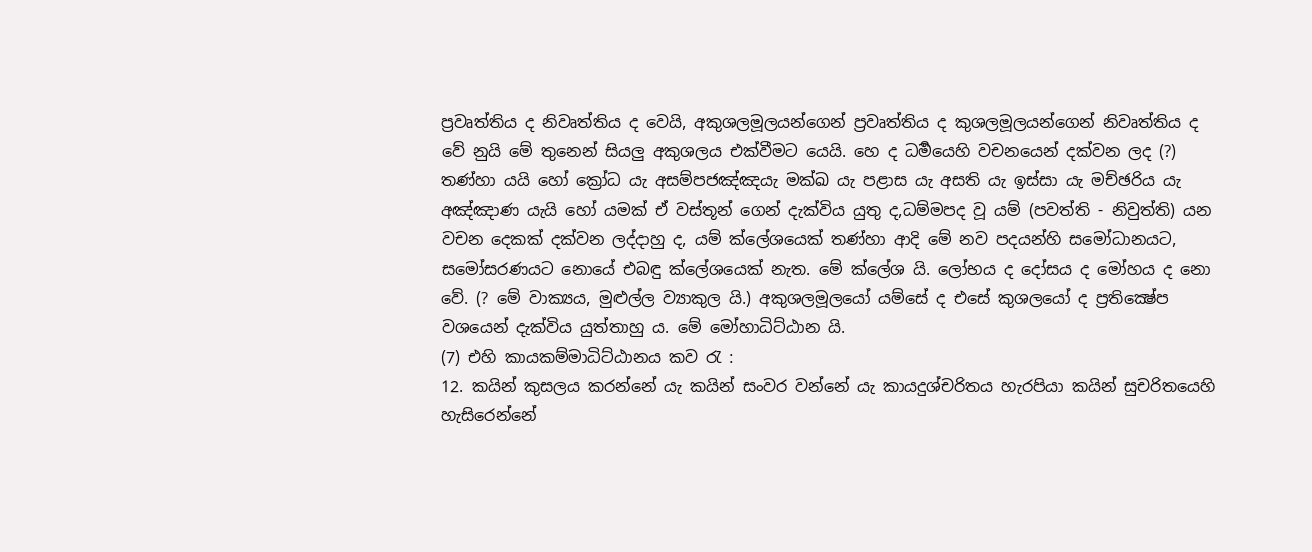ප්‍රවෘත්තිය ද නිවෘත්තිය ද වෙයි, අකුශලමූලයන්ගෙන් ප්‍රවෘත්තිය ද කුශලමූලයන්ගෙන් නිවෘත්තිය ද වේ නුයි මේ තුනෙන් සියලු අකුශලය එක්වීමට යෙයි. හෙ ද ධර්‍මයෙහි වචනයෙන් දක්වන ලද (?) තණ්හා යයි හෝ ක්‍රෝධ යැ අසම්පජඤ්ඤයැ මක්ඛ යැ පළාස යැ අසති යැ ඉස්සා යැ මච්ඡරිය යැ අඤ්ඤාණ යැයි හෝ යමක් ඒ වස්තූන් ගෙන් දැක්විය යුතු ද,ධම්මපද වූ යම් (පවත්ති - නිවුත්ති) යන වචන දෙකක් දක්වන ලද්දාහු ද, යම් ක්ලේශයෙක් තණ්හා ආදි මේ නව පදයන්හි සමෝධානයට, සමෝසරණයට නොයේ එබඳු ක්ලේශයෙක් නැත. මේ ක්ලේශ යි. ලෝභය ද දෝසය ද මෝහය ද නො වේ. (? මේ වාක්‍යය, මුළුල්ල ව්‍යාකුල යි.) අකුශලමූලයෝ යම්සේ ද එසේ කුශලයෝ ද ප්‍රතික්‍ෂේප වශයෙන් දැක්විය යුත්තාහු ය. මේ මෝහාධිට්ඨාන යි.
(7) එහි කායකම්මාධිට්ඨානය කව රැ :
12. කයින් කුසලය කරන්නේ යැ කයින් සංවර වන්නේ යැ කායදුශ්චරිතය හැරපියා කයින් සුචරිතයෙහි හැසිරෙන්නේ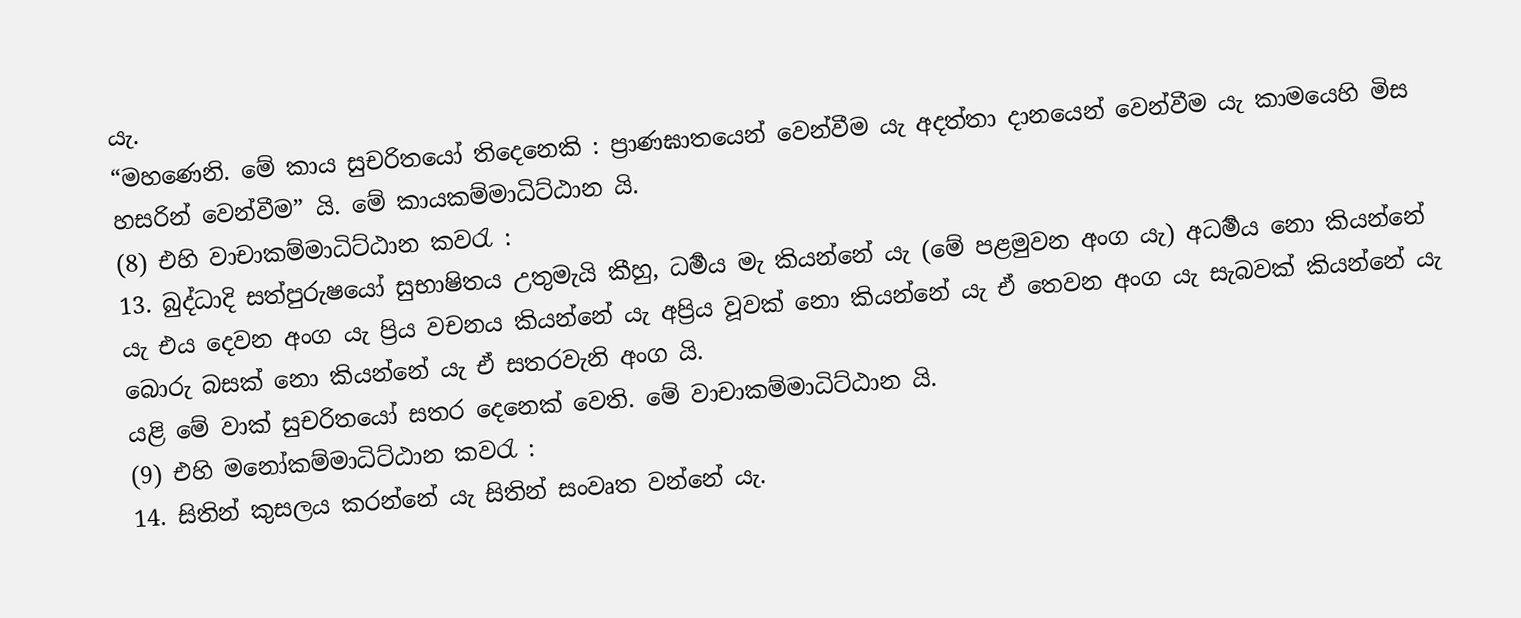යැ.
“මහණෙනි. මේ කාය සුචරිතයෝ තිදෙනෙකි : ප්‍රාණඝාතයෙන් වෙන්වීම යැ අදත්තා දානයෙන් වෙන්වීම යැ කාමයෙහි මිස හසරින් වෙන්වීම” යි. මේ කායකම්මාධිට්ඨාන යි.
(8) එහි වාචාකම්මාධිට්ඨාන කවරැ :
13. බුද්ධාදි සත්පුරුෂයෝ සුභාෂිතය උතුමැයි කීහු, ධර්‍මය මැ කියන්නේ යැ (මේ පළමුවන අංග යැ) අධර්‍මය නො කියන්නේ යැ එය දෙවන අංග යැ ප්‍රිය වචනය කියන්නේ යැ අප්‍රිය වූවක් නො කියන්නේ යැ ඒ තෙවන අංග යැ සැබවක් කියන්නේ යැ බොරු බසක් නො කියන්නේ යැ ඒ සතරවැනි අංග යි.
යළි මේ වාක් සුචරිතයෝ සතර දෙනෙක් වෙති. මේ වාචාකම්මාධිට්ඨාන යි.
(9) එහි මනෝකම්මාධිට්ඨාන කවරැ :
14. සිතින් කුසලය කරන්නේ යැ සිතින් සංවෘත වන්නේ යැ.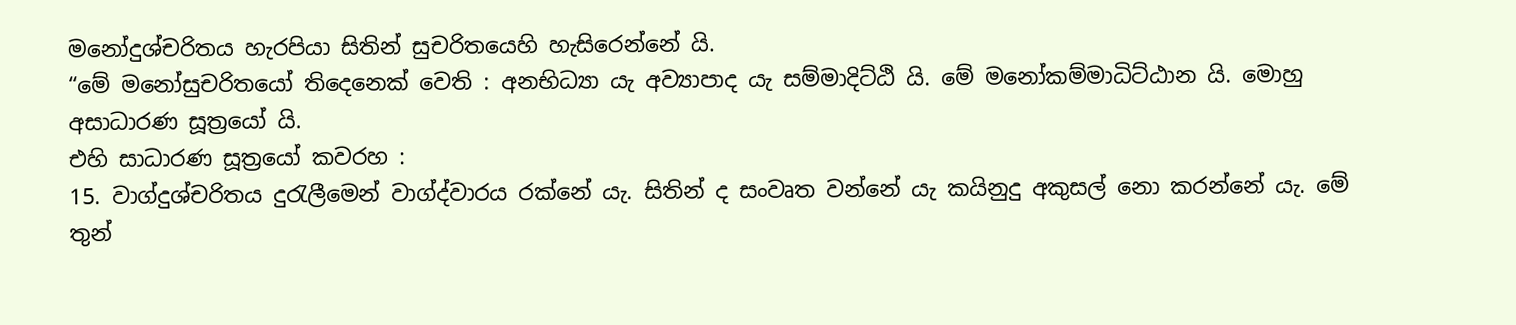මනෝදුශ්චරිතය හැරපියා සිතින් සුචරිතයෙහි හැසිරෙන්නේ යි.
“මේ මනෝසුචරිතයෝ තිදෙනෙක් වෙති : අනභිධ්‍යා යැ අව්‍යාපාද යැ සම්මාදිට්ඨි යි. මේ මනෝකම්මාධිට්ඨාන යි. මොහු අසාධාරණ සූත්‍රයෝ යි.
එහි සාධාරණ සූත්‍රයෝ කවරහ :
15. වාග්දුශ්චරිතය දුරැලීමෙන් වාග්ද්වාරය රක්නේ යැ. සිතින් ද සංවෘත වන්නේ යැ කයිනුදු අකුසල් නො කරන්නේ යැ. මේ තුන්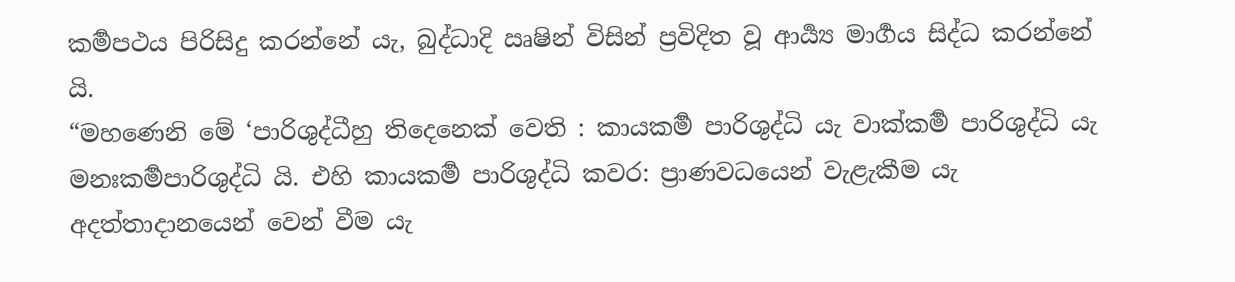කර්‍මපථය පිරිසිදු කරන්නේ යැ, බුද්ධාදි ඍෂින් විසින් ප්‍රවිදිත වූ ආර්‍ය්‍ය මාර්‍ගය සිද්ධ කරන්නේ යි.
“මහණෙනි මේ ‘පාරිශුද්ධීහු තිදෙනෙක් වෙති : කායකර්‍ම පාරිශුද්ධි යැ වාක්කර්‍ම පාරිශුද්ධි යැ මනඃකර්‍මපාරිශුද්ධි යි. එහි කායකර්‍ම පාරිශුද්ධි කවර: ප්‍රාණවධයෙන් වැළැකීම යැ අදත්තාදානයෙන් වෙන් වීම යැ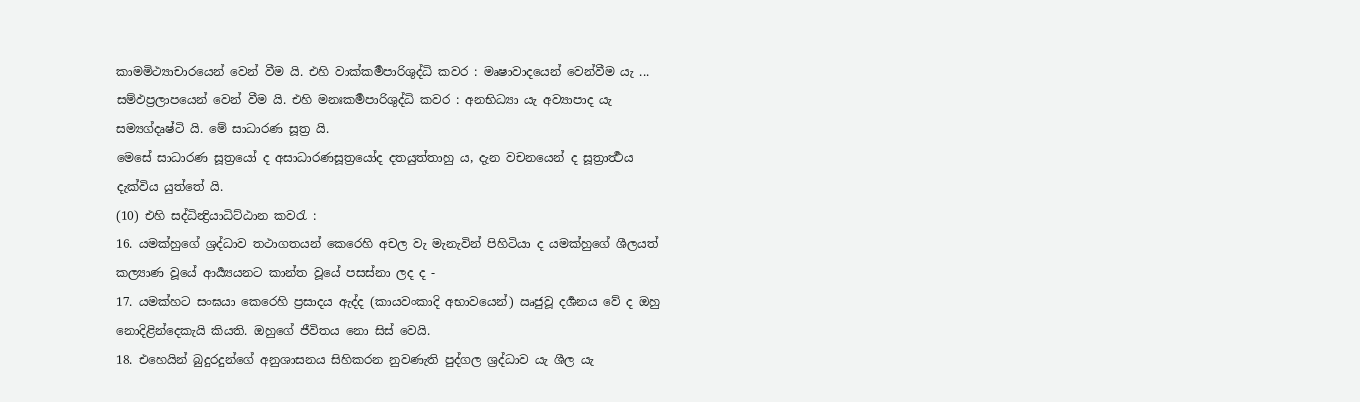කාමමිථ්‍යාචාරයෙන් වෙන් වීම යි. එහි වාක්කර්‍මපාරිශුද්ධි කවර : මෘෂාවාදයෙන් වෙන්වීම යැ ... සම්ඵප්‍රලාපයෙන් වෙන් වීම යි. එහි මනඃකර්‍මපාරිශුද්ධි කවර : අනභිධ්‍යා යැ අව්‍යාපාද යැ සම්‍යග්දෘෂ්ටි යි. මේ සාධාරණ සූත්‍ර යි.
මෙසේ සාධාරණ සූත්‍රයෝ ද අසාධාරණසූත්‍රයෝද දතයුත්තාහු ය, දැන වචනයෙන් ද සූත්‍රාර්‍ත්‍ථය දැක්විය යුත්තේ යි.
(10) එහි සද්ධින්‍ද්‍රියාධිට්ඨාන කවරැ :
16. යමක්හුගේ ශ්‍රද්ධාව තථාගතයන් කෙරෙහි අචල වැ මැනැවින් පිහිටියා ද යමක්හුගේ ශීලයත් කල්‍යාණ වූයේ ආර්‍ය්‍යයනට කාන්ත වූයේ පසස්නා ලද ද -
17. යමක්හට සංඝයා කෙරෙහි ප්‍රසාදය ඇද්ද (කායවංකාදි අභාවයෙන්) ඍජුවූ දර්‍ශනය වේ ද ඔහු නොදිළින්දෙකැයි කියති. ඔහුගේ ජීවිතය නො සිස් වෙයි.
18. එහෙයින් බුදුරදුන්ගේ අනුශාසනය සිහිකරන නුවණැති පුද්ගල ශ්‍රද්ධාව යැ ශීල යැ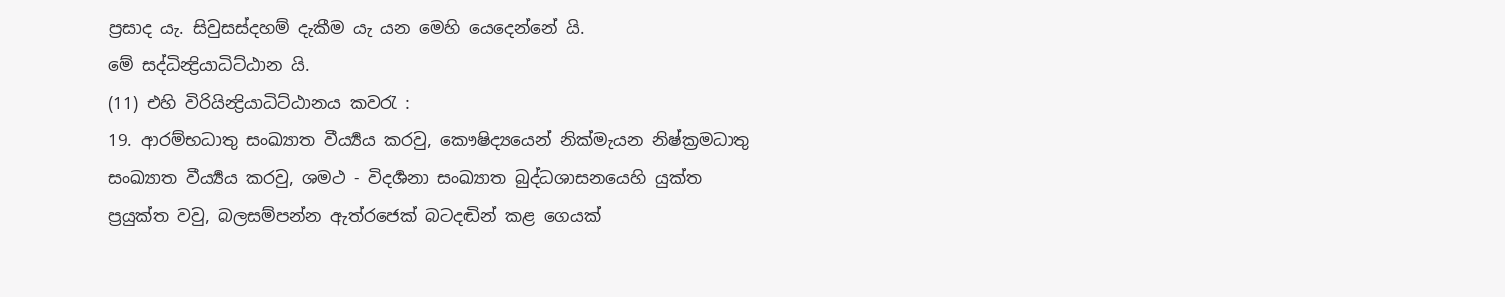ප්‍රසාද යැ. සිවුසස්දහම් දැකීම යැ යන මෙහි යෙදෙන්නේ යි.
මේ සද්ධින්‍ද්‍රියාධිට්ඨාන යි.
(11) එහි විරියින්‍ද්‍රියාධිට්ඨානය කවරැ :
19. ආරම්භධාතු සංඛ්‍යාත වීර්‍ය්‍යය කරවු, කෞෂිද්‍යයෙන් නික්මැයන නිෂ්ක්‍රමධාතු සංඛ්‍යාත වීර්‍ය්‍යය කරවු, ශමථ - විදර්‍ශනා සංඛ්‍යාත බුද්ධශාසනයෙහි යුක්ත ප්‍රයුක්ත වවු, බලසම්පන්න ඇත්රජෙක් බටදඬින් කළ ගෙයක්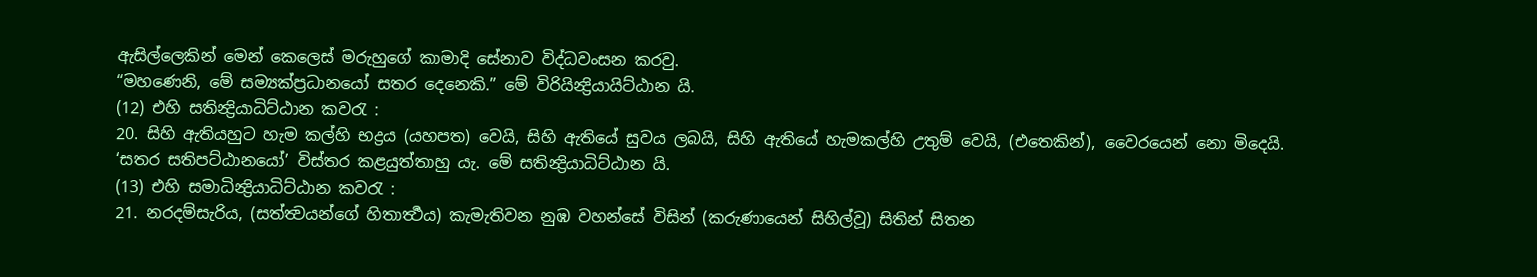ඇසිල්ලෙකින් මෙන් කෙලෙස් මරුහුගේ කාමාදි සේනාව විද්ධවංසන කරවු.
“මහණෙනි, මේ සම්‍යක්ප්‍රධානයෝ සතර දෙනෙකි.” මේ විරියින්‍ද්‍රියායිට්ඨාන යි.
(12) එහි සතින්‍ද්‍රියාධිට්ඨාන කවරැ :
20. සිහි ඇතියහුට හැම කල්හි භද්‍රය (යහපත) වෙයි, සිහි ඇතියේ සුවය ලබයි, සිහි ඇතියේ හැමකල්හි උතුම් වෙයි, (එතෙකින්), වෛරයෙන් නො මිදෙයි.
‘සතර සතිපට්ඨානයෝ’ විස්තර කළයුත්තාහු යැ. මේ සතින්‍ද්‍රියාධිට්ඨාන යි.
(13) එහි සමාධින්‍ද්‍රියාධිට්ඨාන කවරැ :
21. නරදම්සැරිය, (සත්ත්‍වයන්ගේ හිතාර්‍ත්‍ථය) කැමැතිවන නුඹ වහන්සේ විසින් (කරුණායෙන් සිහිල්වූ) සිතින් සිතන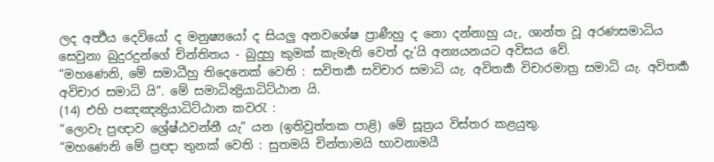ලද අර්‍ත්‍ථය දෙවියෝ ද මනුෂ්‍යයෝ ද සියලු අනවශේෂ ප්‍රාණීහු ද නො දන්නාහු යැ, ශාන්ත වූ අරණසමාධිය සෙවුනා බුදුරදුන්ගේ චින්තිතය - බුදුහු කුමක් කැමැති වෙත් දැ’යි අන්‍යයනයට අවිසය වේ.
“මහණෙනි, මේ සමාධීහු තිදෙනෙක් වෙති : සවිතර්‍ක සවිචාර සමාධි යැ. අවිතර්‍ක විචාරමාත්‍ර සමාධි යැ. අවිතර්‍ක අවිචාර සමාධි යි”. මේ සමාධින්‍ද්‍රියාධිට්ඨාන යි.
(14) එහි පඤඤන්‍ද්‍රියාධිට්ඨාන කවරැ :
“ලොවැ ප්‍රඥාව ශ්‍රේෂ්ඨවන්නී යැ” යන (ඉතිවුත්තක පාළි) මේ සූත්‍රය විස්තර කළයුතු.
“මහණෙනි මේ ප්‍රඥා තුනක් වෙති : සුතමයි චින්තාමයි භාවනාමයී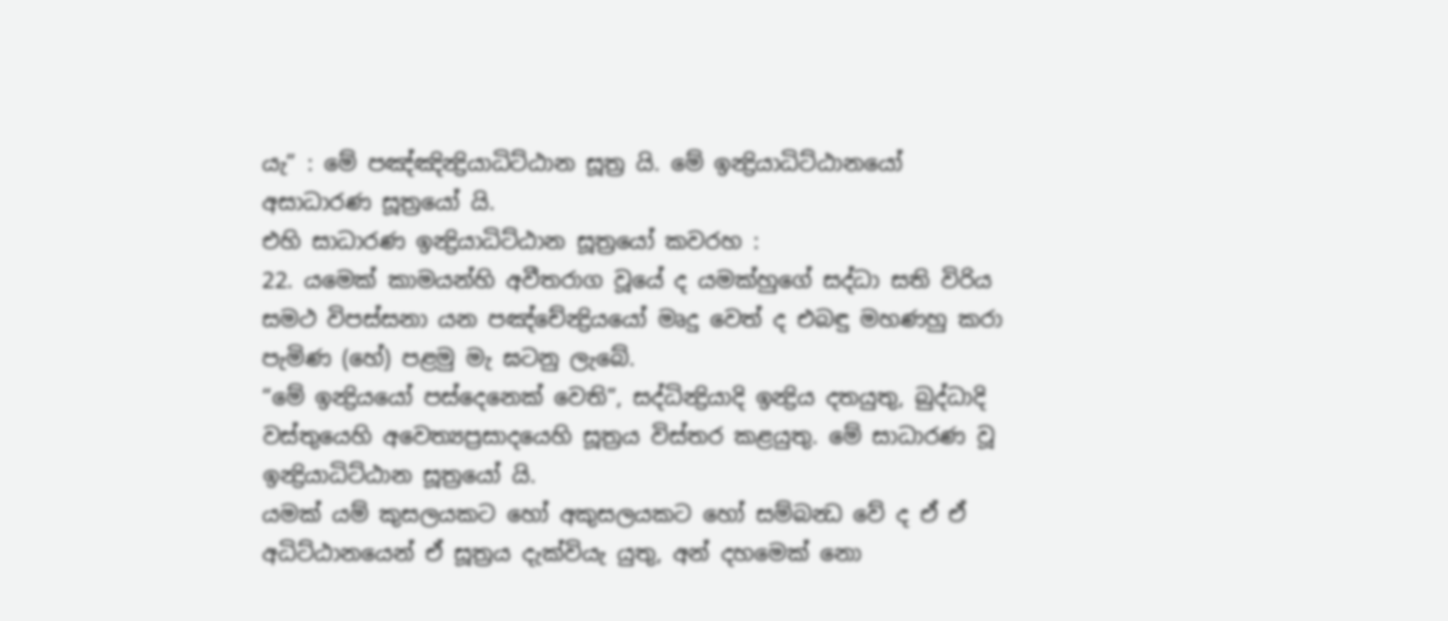යැ” : මේ පඤ්ඤින්‍ද්‍රියාධිට්ඨාන සූත්‍ර යි. මේ ඉන්‍ද්‍රියාධිට්ඨානයෝ අසාධාරණ සූත්‍රයෝ යි.
එහි සාධාරණ ඉන්‍ද්‍රියාධිට්ඨාන සූත්‍රයෝ කවරහ :
22. යමෙක් කාමයන්හි අවීතරාග වූයේ ද යමක්හුගේ සද්ධා සති විරිය සමථ විපස්සනා යන පඤ්චේන්‍ද්‍රියයෝ මෘදු වෙත් ද එබඳු මහණහු කරා පැමිණ (හේ) පළමු මැ ඝටනු ලැබේ.
“මේ ඉන්‍ද්‍රියයෝ පස්දෙනෙක් වෙති”, සද්ධින්‍ද්‍රියාදි ඉන්‍ද්‍රිය දතයුතු, බුද්ධාදි වස්තුයෙහි අවෙත්‍යප්‍රසාදයෙහි සූත්‍රය විස්තර කළයුතු. මේ සාධාරණ වූ ඉන්‍ද්‍රියාධිට්ඨාන සූත්‍රයෝ යි.
යමක් යම් කුසලයකට හෝ අකුසලයකට හෝ සම්බන්‍ධ වේ ද ඒ ඒ අධිට්ඨානයෙන් ඒ සූත්‍රය දැක්වියැ යුතු, අන් දහමෙක් නො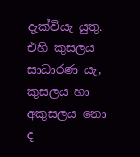දැක්වියැ යුතු.
එහි කුසලය සාධාරණ යැ, කුසලය හා අකුසලය නො ද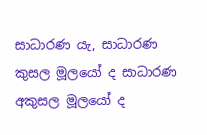සාධාරණ යැ, සාධාරණ කුසල මූලයෝ ද සාධාරණ අකුසල මූලයෝ ද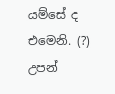යම්සේ ද එමෙනි. (?) උපන්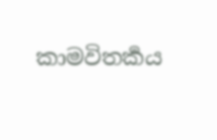කාමවිතර්‍කය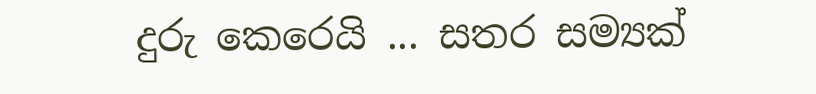දුරු කෙරෙයි ... සතර සම්‍යක්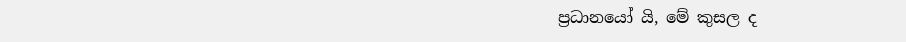ප්‍රධානයෝ යි, මේ කුසල ද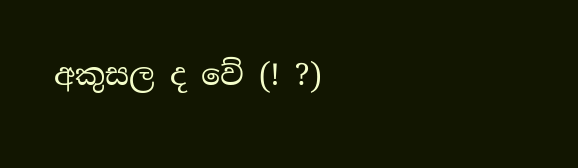අකුසල ද වේ (! ?)